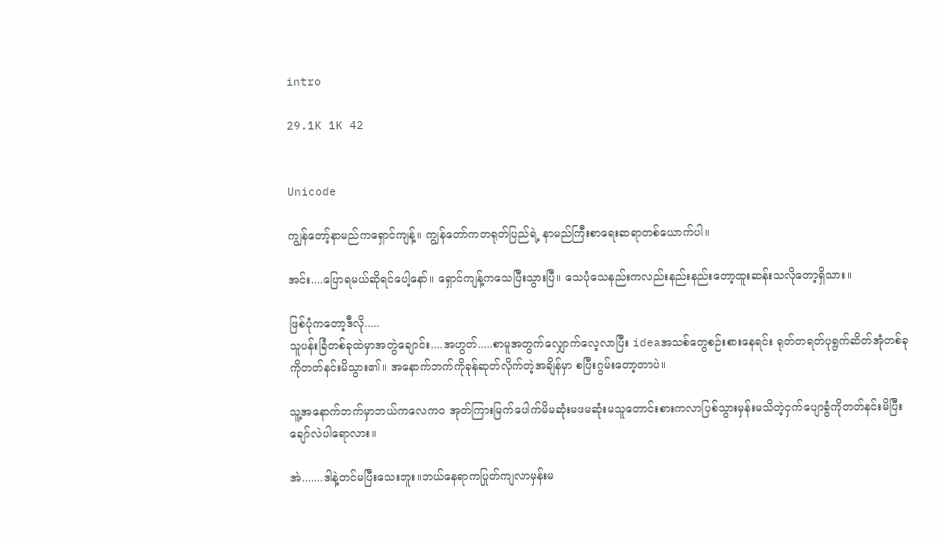intro

29.1K 1K 42


Unicode

ကျွန်တော့်နာမည်ကရှောင်ကျန့်။ ကျွန်တော်ကတရုတ်ပြည်ရဲ့ နာမည်ကြီးစာရေးဆရာတစ်ယောက်ပါ။

အင်း....ပြောရမယ်ဆိုရင်ပေါ့နော်။ ရှောင်ကျန့်ကသေပြီးသွားပြီ။ သေပုံသေနည်းကလည်းနည်းနည်းတော့ထူးဆန်းသလိုတော့ရှိသား။

ဖြစ်ပုံကတော့ဒီလို.....
သူပန်းခြံတစ်ခုထဲမှာအတွဲချောင်း....အဟွတ်.....စာမူအတွက်လျှောက်လေ့လာပြီး ideaအသစ်တွေစဉ်းစားနေရင်း ရုတ်တရတ်ပုရွက်ဆိတ်အုံတစ်ခုကိုတတ်နင်းမိသွား၏။ အနောက်ဘက်ကိုခုန်ဆုတ်လိုက်တဲ့အချိန်မှာ စပြီးဂွမ်းတော့တာပဲ။

သူ့အနောက်ဘက်မှာဘယ်ကလေကဝ အုတ်ကြားမြက်ပေါက်မိမဆုံးမဖမဆုံးမသူတောင်းစားကလာပြစ်သွားမှန်းမသိတဲ့ငှက်ပျောခွံကိုတတ်နင်းမိပြီးချော်လဲပါရောလား။

အဲ.......ဒါနဲ့တင်မပြီးသေးဘူး။ဘယ်နေရာကပြုတ်ကျလာမှန်းမ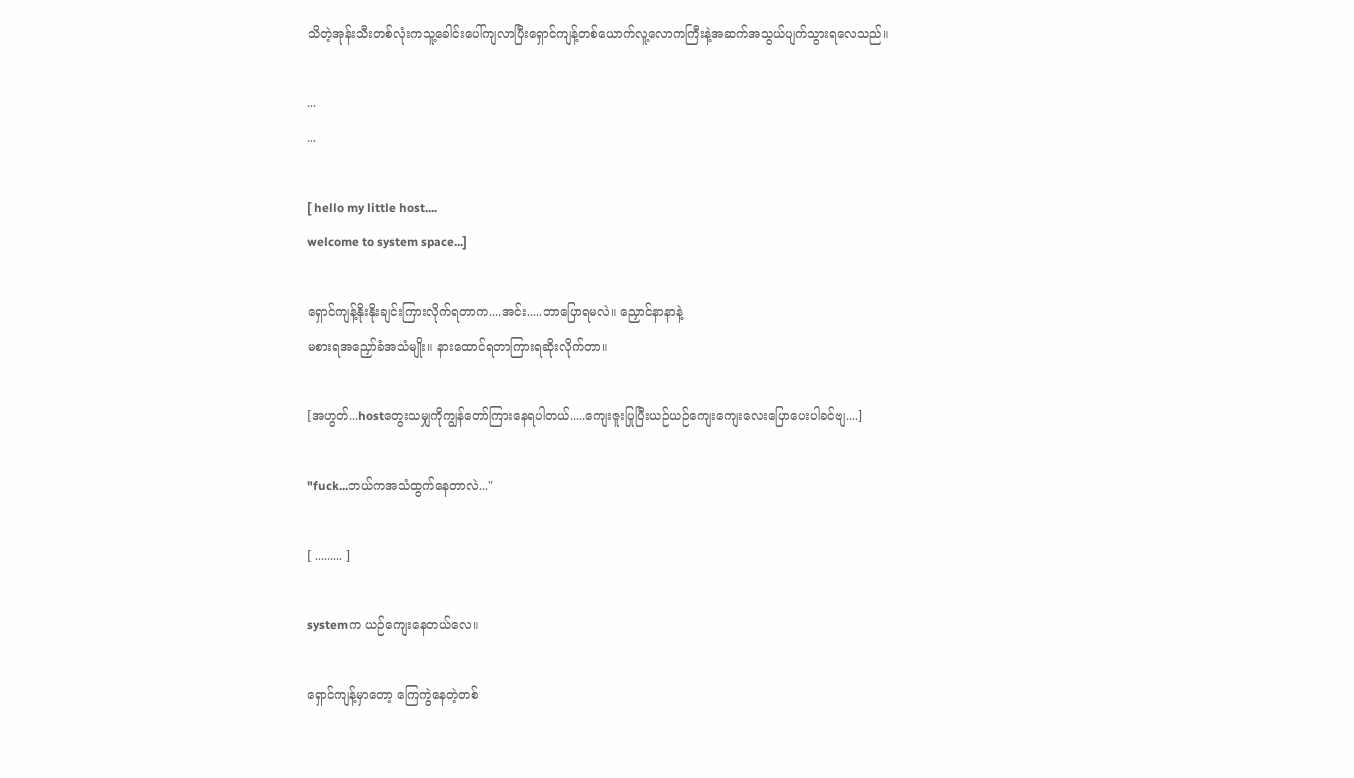သိတဲ့အုန်းသီးတစ်လုံးကသူ့ခေါင်းပေါ်ကျလာပြီးရှောင်ကျန့်တစ်ယောက်လူ့လောကကြီးနဲ့အဆက်အသွယ်ပျက်သွားရလေသည်။

...
...

[ hello my little host....
welcome to system space...]

ရှောင်ကျန့်နိုးနိုးချင်းကြားလိုက်ရတာက....အင်း.....ဘာပြောရမလဲ။ ညှောင်နာနာနဲ့
မစားရအညှော်ခံအသံမျိုး။ နားထောင်ရတာကြားရဆိုးလိုက်တာ။

[အဟွတ်...hostတွေးသမျှကိုကျွန်တော်ကြားနေရပါတယ်.....ကျေးဇူးပြုပြီးယဉ်ယဉ်ကျေးကျေးလေးပြောပေးပါခင်ဗျ....]

"fuck...ဘယ်ကအသံထွက်နေတာလဲ..."

[ ......... ]

systemက ယဉ်ကျေးနေတယ်လေ။

ရှောင်ကျန့်မှာတော့ ကြေကွဲနေတဲ့တစ်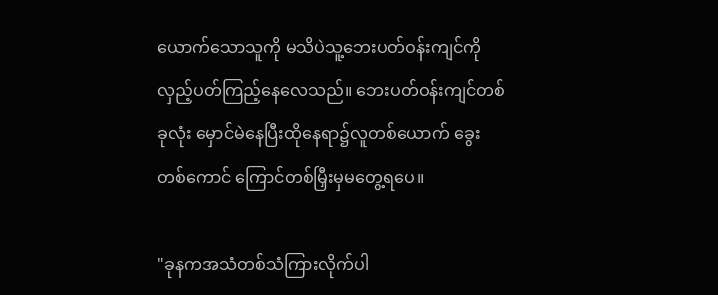ယောက်သောသူကို မသိပဲသူ့ဘေးပတ်ဝန်းကျင်ကိုလှည့်ပတ်ကြည့်နေလေသည်။ ဘေးပတ်ဝန်းကျင်တစ်ခုလုံး မှောင်မဲနေပြီးထိုနေရာ၌လူတစ်ယောက် ခွေးတစ်ကောင် ကြောင်တစ်မြှီးမှမတွေ့ရပေ။

"ခုနကအသံတစ်သံကြားလိုက်ပါ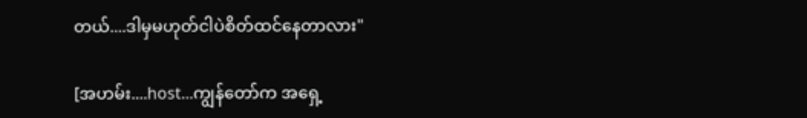တယ်....ဒါမှမဟုတ်ငါပဲစိတ်ထင်နေတာလား"

[အဟမ်း....host...ကျွန်တော်က အရှေ့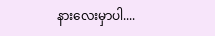နားလေးမှာပါ....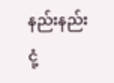နည်းနည်း ငုံ့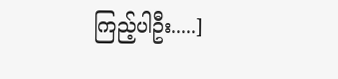ကြည့်ပါဦး.....]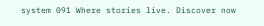system 091 Where stories live. Discover now